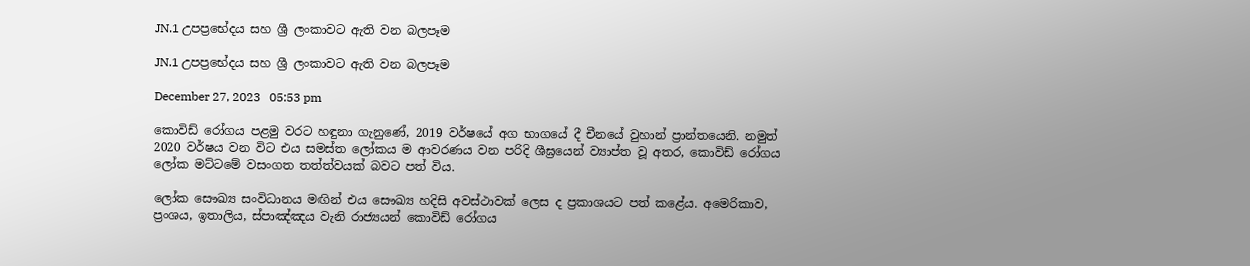JN.1 උපප්‍රභේදය සහ ශ්‍රී ලංකාවට ඇති වන බලපෑම

JN.1 උපප්‍රභේදය සහ ශ්‍රී ලංකාවට ඇති වන බලපෑම

December 27, 2023   05:53 pm

කොවිඩ් රෝගය පළමු වරට හඳුනා ගැනුණේ, 2019 වර්ෂයේ අග භාගයේ දී චීනයේ වුහාන් ප්‍රාන්තයෙනි. නමුත් 2020 වර්ෂය වන විට එය සමස්ත ලෝකය ම ආවරණය වන පරිදි ශීඝ්‍රයෙන් ව්‍යාප්ත වූ අතර, කොවිඩ් රෝගය ලෝක මට්ටමේ වසංගත තත්ත්වයක් බවට පත් විය.

ලෝක සෞඛ්‍ය සංවිධානය මඟින් එය සෞඛ්‍ය හදිසි අවස්ථාවක් ලෙස ද ප්‍රකාශයට පත් කළේය. අමෙරිකාව, ප්‍රංශය, ඉතාලිය, ස්පාඤ්ඤය වැනි රාජ්‍යයන් කොවිඩ් රෝගය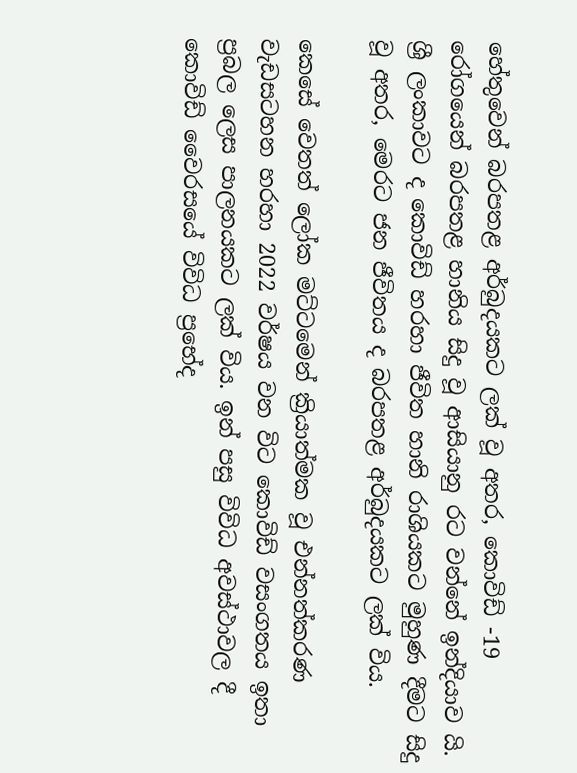හේතුවෙන් බරපතළ අර්බුදයකට ලක් වූ අතර, කොවිඩ් -19 රෝගයෙන් බරපතළ හානිය සිදු වූ ආසියානු රට වන්නේ ඉන්දියාව යි. ශ්‍රී ලංකාවට ද කොවිඩ් හරහා ජීවිත හානි රාශියකට මුහුණ දීමට සිදු වූ අතර, මෙරට ජන ජීවිතය ද බරපතළ අර්බුදයකට ලක් විය.

කෙසේ වෙතත් ලෝක මට්ටමෙන් ක්‍රියාත්මක වූ එන්නත්කරණ වැඩසටහන හරහා 2022 වර්ෂය වන විට කොවිඩ් වසංගතය ඉතා ප්‍රබල ලෙස පාලනයකට ලක් විය. ඉන් පසු විවිධ අවස්ථාවල දී කොවිඩ් වෛරසයේ විවිධ ප්‍රභේද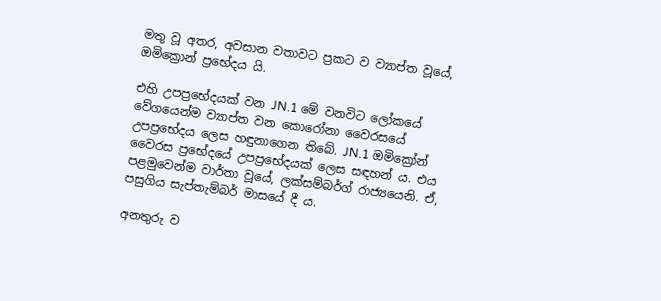මතු වූ අතර, අවසාන වතාවට ප්‍රකට ව ව්‍යාප්ත වූයේ, ඔමික්‍රොන් ප්‍රභේදය යි.

එහි උපප්‍රභේදයක් වන JN.1 මේ වනවිට ලෝකයේ වේගයෙන්ම ව්‍යාප්ත වන කොරෝනා වෛරසයේ උපප්‍රභේදය ලෙස හඳුනාගෙන තිබේ. JN.1 ඔමික්‍රෝන් වෛරස ප්‍රභේදයේ උපප්‍රභේදයක් ලෙස සඳහන් ය. එය පළමුවෙන්ම වාර්තා වූයේ, ලක්සම්බර්ග් රාජ්‍යයෙනි. ඒ, පසුගිය සැප්තැම්බර් මාසයේ දී ය.

අනතුරු ව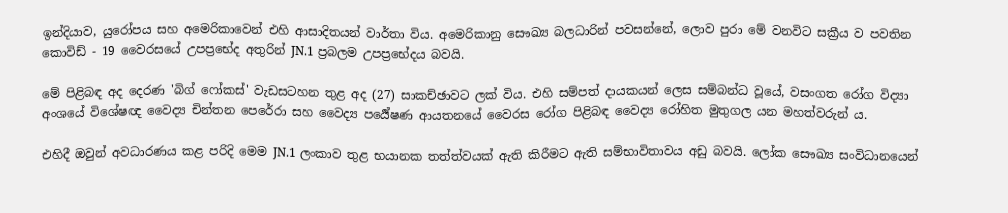ඉන්දියාව, යුරෝපය සහ අමෙරිකාවෙන් එහි ආසාදිතයන් වාර්තා විය. අමෙරිකානු සෞඛ්‍ය බලධාරින් පවසන්නේ, ලොව පුරා මේ වනවිට සක්‍රීය ව පවතින කොවිඩ් - 19 වෛරසයේ උපප්‍රභේද අතුරින් JN.1 ප්‍රබලම උපප්‍රභේදය බවයි.

මේ පිළිබඳ අද දෙරණ 'බිග් ෆෝකස්' වැඩසටහන තුළ අද (27) සාකච්ඡාවට ලක් විය. එහි සම්පත් දායකයන් ලෙස සම්බන්ධ වූයේ, වසංගත රෝග විද්‍යා අංශයේ විශේෂඥ වෛද්‍ය චින්තන පෙරේරා සහ වෛද්‍ය පර්‍යේෂණ ආයතනයේ වෛරස රෝග පිළිබඳ වෛද්‍ය රෝහිත මුතුගල යන මහත්වරුන් ය.

එහිදී ඔවුන් අවධාරණය කළ පරිදි මෙම JN.1 ලංකාව තුළ භයානක තත්ත්වයක් ඇති කිරීමට ඇති සම්භාවිතාවය අඩු බවයි. ලෝක සෞඛ්‍ය සංවිධානයෙන්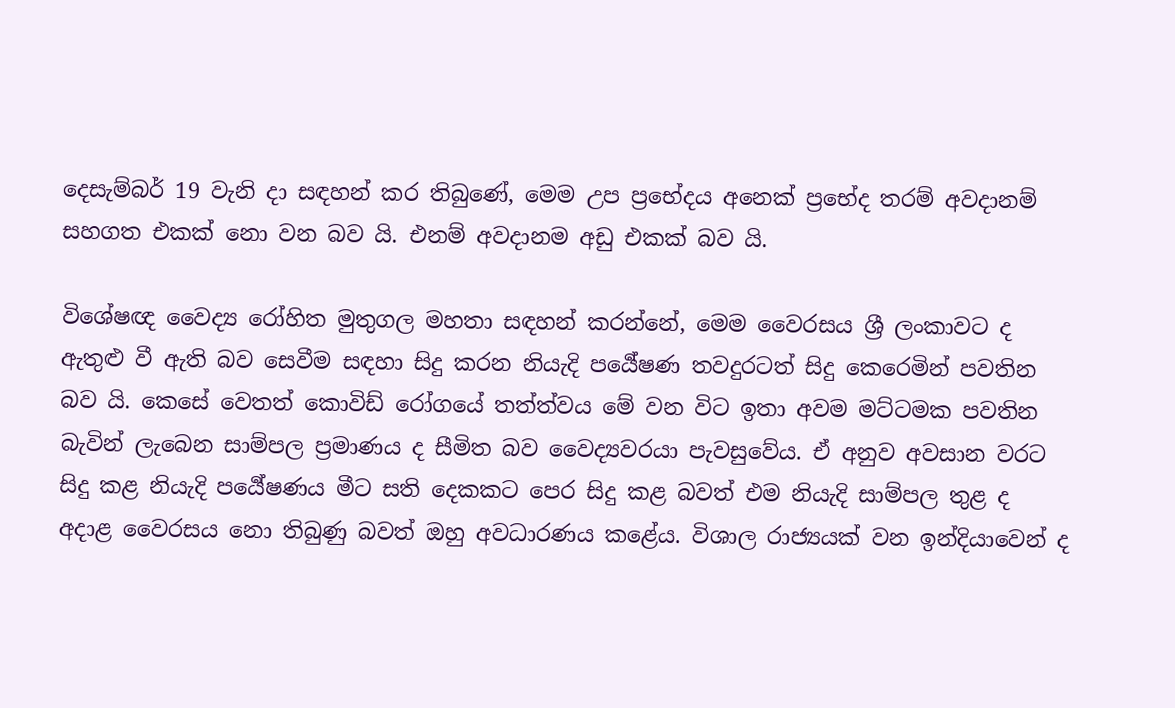දෙසැම්බර් 19 වැනි දා සඳහන් කර තිබුණේ, මෙම උප ප්‍රභේදය අනෙක් ප්‍රභේද තරම් අවදානම් සහගත එකක් නො වන බව යි. එනම් අවදානම අඩු එකක් බව යි.

විශේෂඥ වෛද්‍ය රෝහිත මුතුගල මහතා සඳහන් කරන්නේ, මෙම වෛරසය ශ්‍රී ලංකාවට ද ඇතුළු වී ඇති බව සෙවීම සඳහා සිදු කරන නියැදි පර්‍යේෂණ තවදුරටත් සිදු කෙරෙමින් පවතින බව යි. කෙසේ වෙතත් කොවිඩ් රෝගයේ තත්ත්වය මේ වන විට ඉතා අවම මට්ටමක පවතින බැවින් ලැබෙන සාම්පල ප්‍රමාණය ද සීමිත බව වෛද්‍යවරයා පැවසුවේය. ඒ අනුව අවසාන වරට සිදු කළ නියැදි පර්‍යේෂණය මීට සති දෙකකට පෙර සිදු කළ බවත් එම නියැදි සාම්පල තුළ ද අදාළ වෛරසය නො තිබුණු බවත් ඔහු අවධාරණය කළේය. විශාල රාජ්‍යයක් වන ඉන්දියාවෙන් ද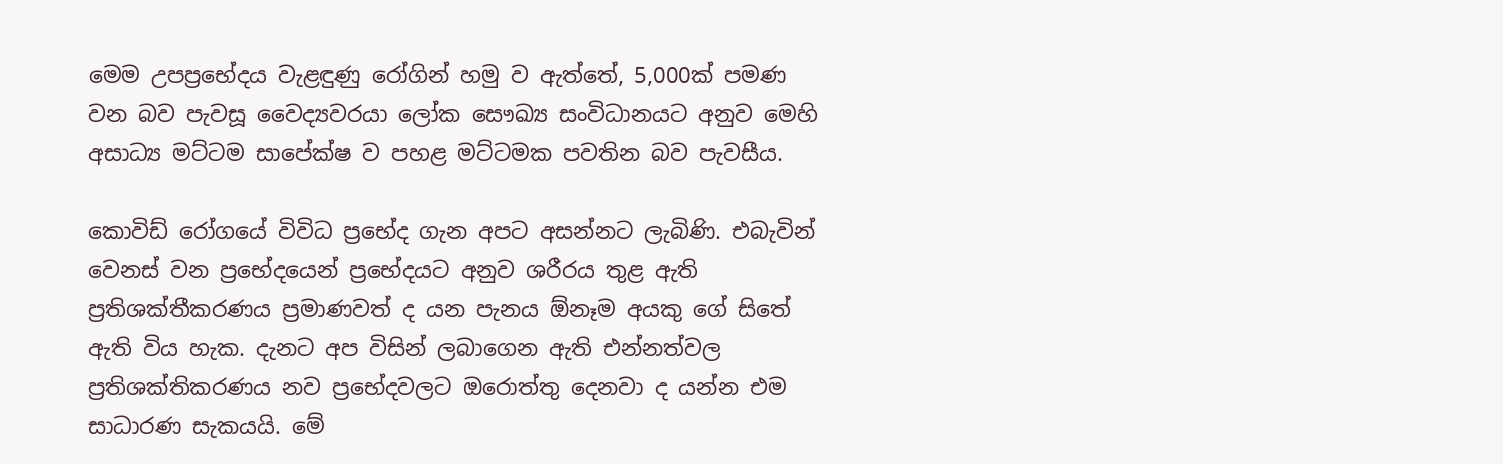මෙම උපප්‍රභේදය වැළඳුණු රෝගින් හමු ව ඇත්තේ, 5,000ක් පමණ වන බව පැවසූ වෛද්‍යවරයා ලෝක සෞඛ්‍ය සංවිධානයට අනුව මෙහි අසාධ්‍ය මට්ටම සාපේක්ෂ ව පහළ මට්ටමක පවතින බව පැවසීය.

කොවිඩ් රෝගයේ විවිධ ප්‍රභේද ගැන අපට අසන්නට ලැබිණි. එබැවින් වෙනස් වන ප්‍රභේදයෙන් ප්‍රභේදයට අනුව ශරීරය තුළ ඇති ප්‍රතිශක්තීකරණය ප්‍රමාණවත් ද යන පැනය ඕනෑම අයකු ගේ සිතේ ඇති විය හැක. දැනට අප විසින් ලබාගෙන ඇති එන්නත්වල ප්‍රතිශක්තිකරණය නව ප්‍රභේදවලට ඔරොත්තු දෙනවා ද යන්න එම සාධාරණ සැකයයි. මේ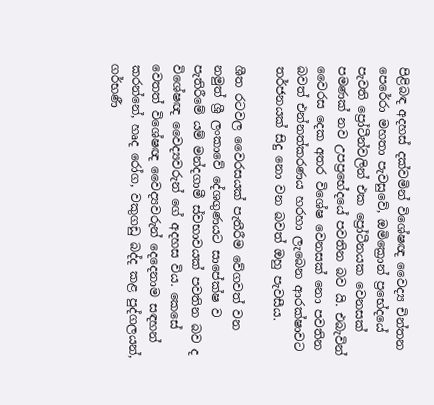පිළිබඳ අදහස් දක්වමින් විශේෂඥ වෛද්‍ය චින්තන පෙරේරා මහතා පැවසුවේ, ඔමික්‍රොන් ප්‍රභේදයේ පැවති ප්‍රෝටීන්වලින් එක ප්‍රෝටීනයක වෙනසක් පමණක් නව උපප්‍රභේදයේ පවතින බව යි. එබැවින් වෛරස දෙක අතර විශේෂ වෙනසක් නො පවතින බවත් එන්නත්කරණය හරහා ලැබෙන ආරක්ෂාවට තර්ජනයක් සිදු නො වන බවත් ඔහු පැවසීය.

ශීත රටවල වෛරසයක් පැතීරීම වේගවත් වන නමුත් ශ්‍රී ලංකාවේ දේශගුණයට සාපේක්ෂ ව පැතිරීමේ යම් මන්දගාමී ස්වභාවයක් පවතින බව ද විශේෂඥ වෛද්‍යවරුන් ගේ අදහස විය. කෙසේ වෙතත් විශේෂඥ වෛද්‍යවරුන් දෙදෙනාම සඳහන් කරන්නේ, හෘද රෝග, වකුගඩු බද්ද කළ පුද්ගලයන්, ගර්භණී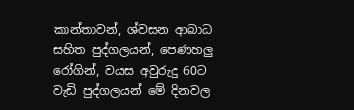කාන්තාවන්, ශ්වසන ආබාධ සහිත පුද්ගලයන්, පෙණහලු රෝගින්, වයස අවුරුදු 60ට වැඩි පුද්ගලයන් මේ දිනවල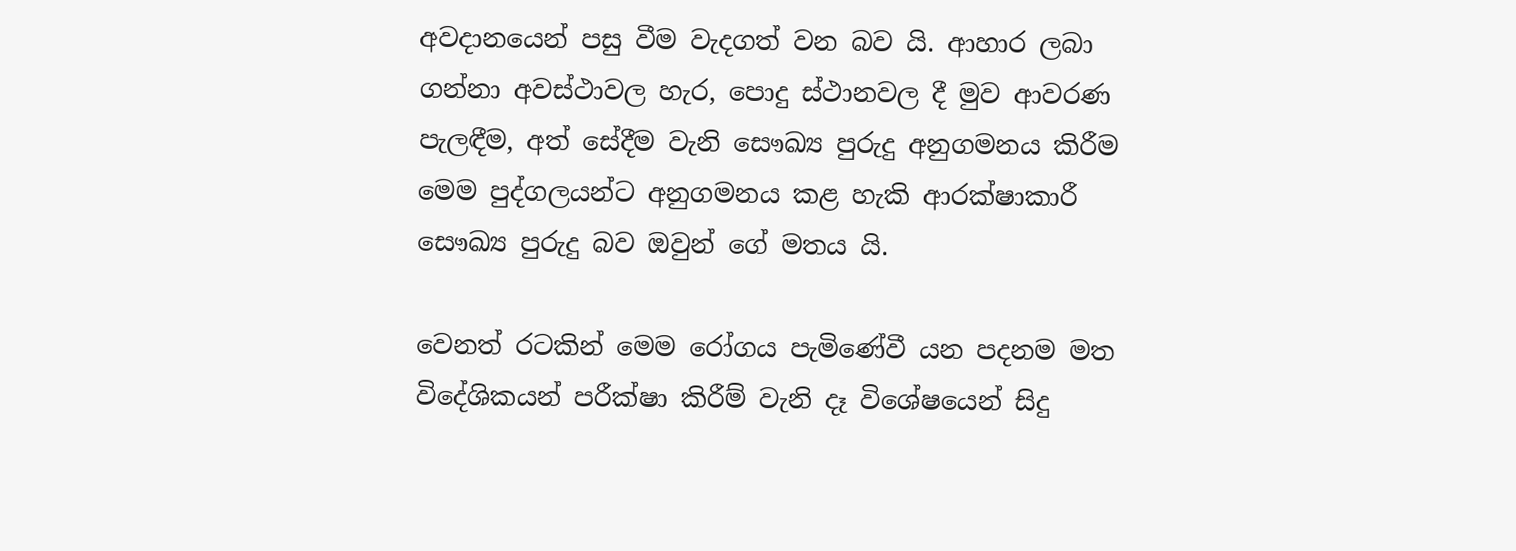අවදානයෙන් පසු වීම වැදගත් වන බව යි. ආහාර ලබා ගන්නා අවස්ථාවල හැර, පොදු ස්ථානවල දී මුව ආවරණ පැලඳීම, අත් සේදීම වැනි සෞඛ්‍ය පුරුදු අනුගමනය කිරීම මෙම පුද්ගලයන්ට අනුගමනය කළ හැකි ආරක්ෂාකාරී සෞඛ්‍ය පුරුදු බව ඔවුන් ගේ මතය යි.

වෙනත් රටකින් මෙම රෝගය පැමිණේවී යන පදනම මත විදේශිකයන් පරීක්ෂා කිරීම් වැනි දෑ විශේෂයෙන් සිදු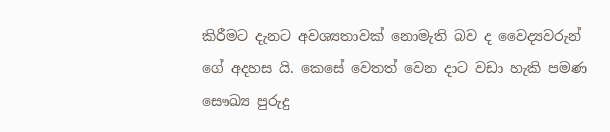කිරීමට දැනට අවශ්‍යතාවක් නොමැති බව ද වෛද්‍යවරුන් ගේ අදහස යි. කෙසේ වෙතත් වෙන දාට වඩා හැකි පමණ සෞඛ්‍ය පුරුදු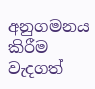අනුගමනය කිරීම වැදගත්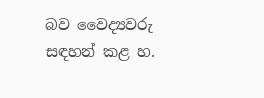බව වෛද්‍යවරු සඳහන් කළ හ.